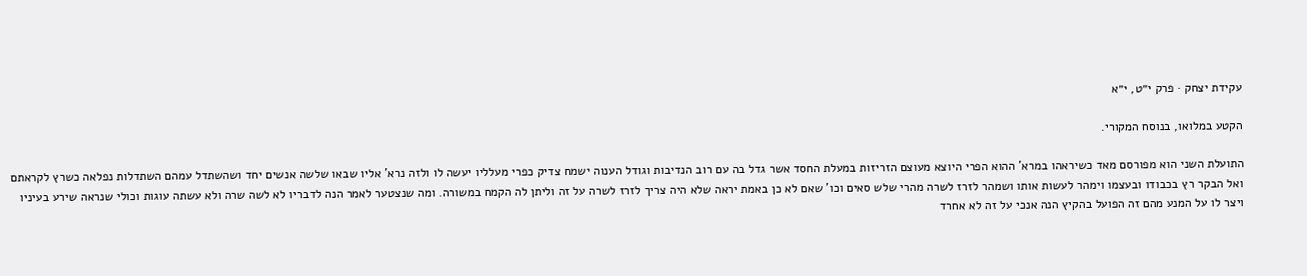עקידת יצחק · פרק י״ט, י״א

הקטע במלואו, בנוסח המקורי.

התועלת השני הוא מפורסם מאד כשיראהו במרא' ההוא הפרי היוצא מעוצם הזריזות במעלת החסד אשר גדל בה עם רוב הנדיבות וגודל הענוה ישמח צדיק כפרי מעלליו יעשה לו ולזה נרא' אליו שבאו שלשה אנשים יחד ושהשתדל עמהם השתדלות נפלאה כשרץ לקראתם ואל הבקר רץ בכבודו ובעצמו וימהר לעשות אותו ושמהר לזרז לשרה מהרי שלש סאים וכו' שאם לא כן באמת יראה שלא היה צריך לזרז לשרה על זה וליתן לה הקמח במשורה. ומה שנצטער לאמר הנה לדבריו לא לשה שרה ולא עשתה עוגות וכולי שנראה שירע בעיניו ויצר לו על המנע מהם זה הפועל בהקיץ הנה אנכי על זה לא אחרד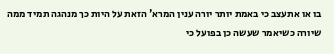בו או אתעצב כי באמת יותר יורה ענין המרא' הזאת על היות כך מנהגה תמיד ממה שיורה כשיאמר שעשה כן בפועל כי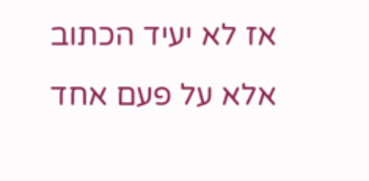אז לא יעיד הכתוב אלא על פעם אחד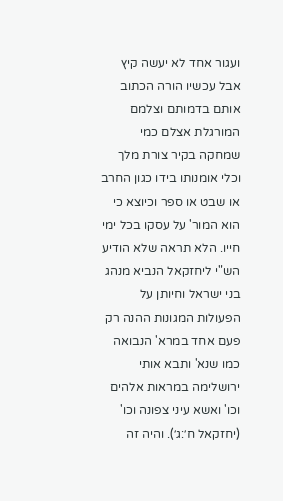ועגור אחד לא יעשה קיץ אבל עכשיו הורה הכתוב אותם בדמותם וצלמם המורגלת אצלם כמי שמחקה בקיר צורת מלך וכלי אומנותו בידו כגון החרב או שבט או ספר וכיוצא כי הוא המור' על עסקו בכל ימי חייו. הלא תראה שלא הודיע הש"י ליחזקאל הנביא מנהג בני ישראל וחיותן על הפעולות המגונות ההנה רק פעם אחד במרא' הנבואה כמו שנא' ותבא אותי ירושלימה במראות אלהים וכו' ואשא עיני צפונה וכו' (יחזקאל ח׳:ג׳). והיה זה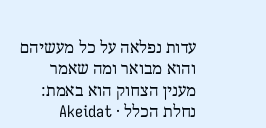עדות נפלאה על כל מעשיהם והוא מבואר ומה שאמר מענין הצחוק הוא באמת:
נחלת הכלל · Akeidat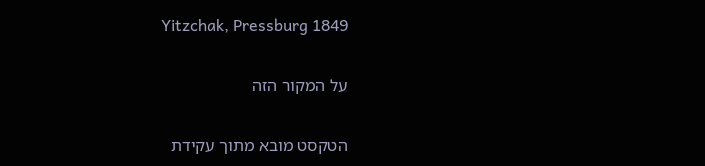Yitzchak, Pressburg 1849

על המקור הזה

הטקסט מובא מתוך עקידת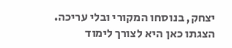יצחק, בנוסחו המקורי ובלי עריכה. הצגתו כאן היא לצורך לימוד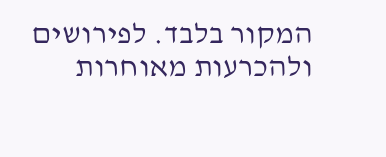המקור בלבד. לפירושים ולהכרעות מאוחרות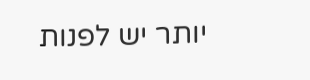יותר יש לפנות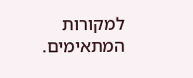למקורות המתאימים.